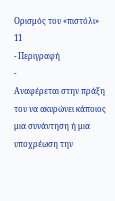Ορισμός του «πιστόλι»
11
- Περιγραφή
-
Αναφέρεται στην πράξη του να ακυρώνει κάποιος μια συνάντηση ή μια υποχρέωση την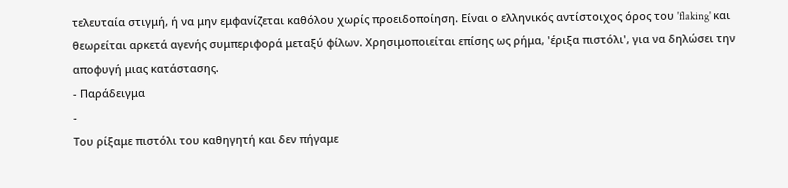τελευταία στιγμή, ή να μην εμφανίζεται καθόλου χωρίς προειδοποίηση. Είναι ο ελληνικός αντίστοιχος όρος του 'flaking' και θεωρείται αρκετά αγενής συμπεριφορά μεταξύ φίλων. Χρησιμοποιείται επίσης ως ρήμα, 'έριξα πιστόλι', για να δηλώσει την αποφυγή μιας κατάστασης.
- Παράδειγμα
-
Του ρίξαμε πιστόλι του καθηγητή και δεν πήγαμε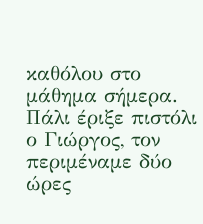καθόλου στο μάθημα σήμερα.
Πάλι έριξε πιστόλι ο Γιώργος, τον περιμέναμε δύο ώρες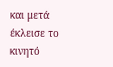και μετά έκλεισε το κινητό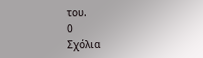του.
0
Σχόλια